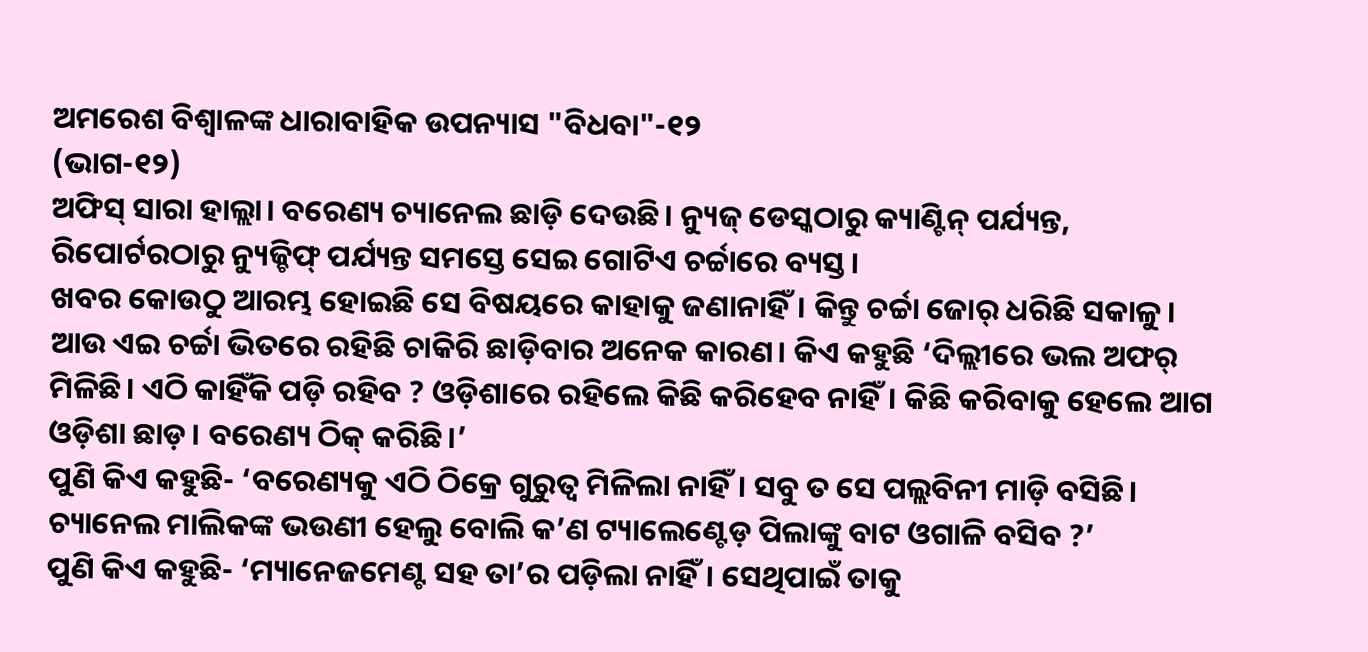ଅମରେଶ ବିଶ୍ଵାଳଙ୍କ ଧାରାବାହିକ ଉପନ୍ୟାସ "ବିଧବା"-୧୨
(ଭାଗ-୧୨)
ଅଫିସ୍ ସାରା ହାଲ୍ଲା। ବରେଣ୍ୟ ଚ୍ୟାନେଲ ଛାଡ଼ି ଦେଉଛି। ନ୍ୟୁଜ୍ ଡେସ୍କଠାରୁ କ୍ୟାଣ୍ଟିନ୍ ପର୍ଯ୍ୟନ୍ତ, ରିପୋର୍ଟରଠାରୁ ନ୍ୟୁଜ୍ଚିଫ୍ ପର୍ଯ୍ୟନ୍ତ ସମସ୍ତେ ସେଇ ଗୋଟିଏ ଚର୍ଚ୍ଚାରେ ବ୍ୟସ୍ତ।
ଖବର କୋଉଠୁ ଆରମ୍ଭ ହୋଇଛି ସେ ବିଷୟରେ କାହାକୁ ଜଣାନାହିଁ। କିନ୍ତୁ ଚର୍ଚ୍ଚା ଜୋର୍ ଧରିଛି ସକାଳୁ। ଆଉ ଏଇ ଚର୍ଚ୍ଚା ଭିତରେ ରହିଛି ଚାକିରି ଛାଡ଼ିବାର ଅନେକ କାରଣ। କିଏ କହୁଛି ‘ଦିଲ୍ଲୀରେ ଭଲ ଅଫର୍ ମିଳିଛି। ଏଠି କାହିଁକି ପଡ଼ି ରହିବ ? ଓଡ଼ିଶାରେ ରହିଲେ କିଛି କରିହେବ ନାହିଁ। କିଛି କରିବାକୁ ହେଲେ ଆଗ ଓଡ଼ିଶା ଛାଡ଼। ବରେଣ୍ୟ ଠିକ୍ କରିଛି।’
ପୁଣି କିଏ କହୁଛି- ‘ବରେଣ୍ୟକୁ ଏଠି ଠିକ୍ରେ ଗୁରୁତ୍ୱ ମିଳିଲା ନାହିଁ। ସବୁ ତ ସେ ପଲ୍ଲବିନୀ ମାଡ଼ି ବସିଛି। ଚ୍ୟାନେଲ ମାଲିକଙ୍କ ଭଉଣୀ ହେଲୁ ବୋଲି କ’ଣ ଟ୍ୟାଲେଣ୍ଟେଡ଼ ପିଲାଙ୍କୁ ବାଟ ଓଗାଳି ବସିବ ?’
ପୁଣି କିଏ କହୁଛି- ‘ମ୍ୟାନେଜମେଣ୍ଟ ସହ ତା’ର ପଡ଼ିଲା ନାହିଁ। ସେଥିପାଇଁ ତାକୁ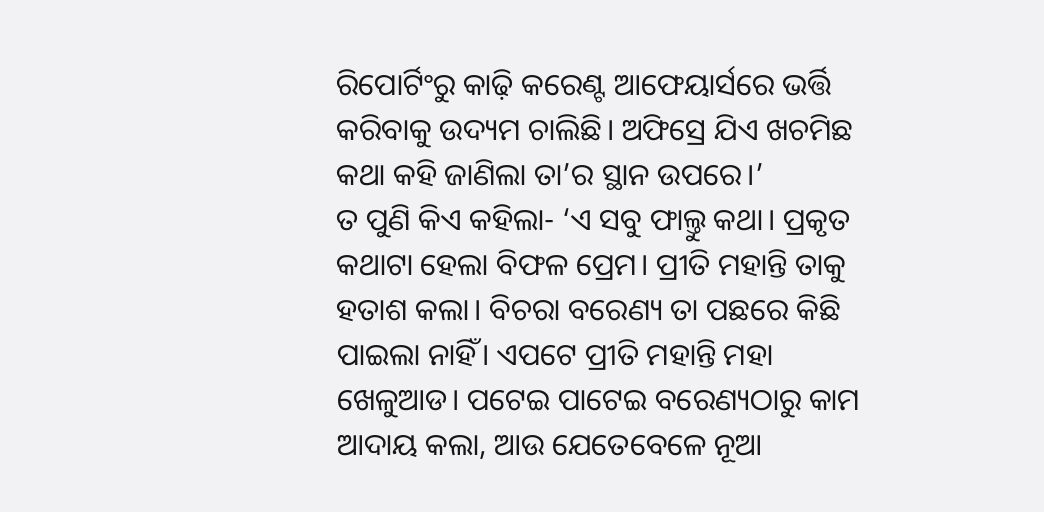ରିପୋର୍ଟିଂରୁ କାଢ଼ି କରେଣ୍ଟ ଆଫେୟାର୍ସରେ ଭର୍ତ୍ତି କରିବାକୁ ଉଦ୍ୟମ ଚାଲିଛି। ଅଫିସ୍ରେ ଯିଏ ଖଚମିଛ କଥା କହି ଜାଣିଲା ତା’ର ସ୍ଥାନ ଉପରେ।’
ତ ପୁଣି କିଏ କହିଲା- ‘ଏ ସବୁ ଫାଲ୍ତୁ କଥା। ପ୍ରକୃତ କଥାଟା ହେଲା ବିଫଳ ପ୍ରେମ। ପ୍ରୀତି ମହାନ୍ତି ତାକୁ ହତାଶ କଲା। ବିଚରା ବରେଣ୍ୟ ତା ପଛରେ କିଛି ପାଇଲା ନାହିଁ। ଏପଟେ ପ୍ରୀତି ମହାନ୍ତି ମହା ଖେଳୁଆଡ। ପଟେଇ ପାଟେଇ ବରେଣ୍ୟଠାରୁ କାମ ଆଦାୟ କଲା, ଆଉ ଯେତେବେଳେ ନୂଆ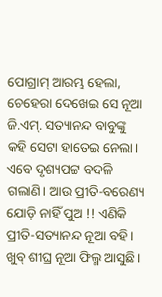ପୋଗ୍ରାମ୍ ଆରମ୍ଭ ହେଲା, ଚେହେରା ଦେଖେଇ ସେ ନୂଆ ଜି.ଏମ୍. ସତ୍ୟାନନ୍ଦ ବାବୁଙ୍କୁ କହି ସେଟା ହାତେଇ ନେଲା। ଏବେ ଦୃଶ୍ୟପଟ୍ଟ ବଦଳି ଗଲାଣି। ଆଉ ପ୍ରୀତି-ବରେଣ୍ୟ ଯୋଡ଼ି ନାହିଁ ପୁଅ !! ଏଣିକି ପ୍ରୀତି-ସତ୍ୟାନନ୍ଦ ନୂଆ ବହି। ଖୁବ୍ ଶୀଘ୍ର ନୂଆ ଫିଲ୍ମ ଆସୁଛି।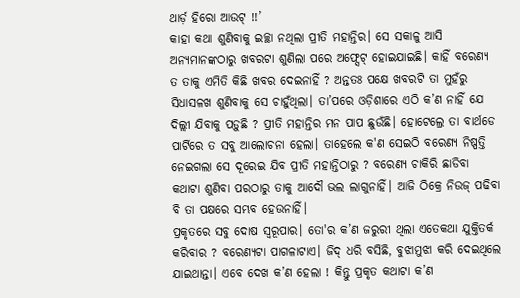ଥାର୍ଡ଼ ହିରୋ ଆଉଟ୍ !!’
କାହା କଥା ଶୁଣିବାକୁ ଇଚ୍ଛା ନଥିଲା ପ୍ରୀତି ମହାନ୍ତିର। ସେ ସକାଳୁ ଆସି ଅନ୍ୟମାନଙ୍କଠାରୁ ଖବରଟା ଶୁଣିଲା ପରେ ଅଫ୍ସେଟ୍ ହୋଇଯାଇଛି। କାହିଁ ବରେଣ୍ୟ ତ ତାକୁ ଏମିତି କିଛି ଖବର ଦେଇନାହିଁ ? ଅନ୍ତତଃ ପକ୍ଷେ ଖବରଟି ତା ମୁହଁରୁ ସିଧାସଳଖ ଶୁଣିବାକୁ ସେ ଚାହୁଁଥିଲା। ତା’ପରେ ଓଡ଼ିଶାରେ ଏଠି କ’ଣ ନାହିଁ ଯେ ଦିଲ୍ଲୀ ଯିବାକୁ ପଡ଼ୁଛି ? ପ୍ରୀତି ମହାନ୍ତିର ମନ ପାପ ଛୁଉଁଛି। ହୋଟେଲ୍ରେ ତା ବାର୍ଥଡେ ପାର୍ଟିରେ ତ ସବୁ ଆଲୋଚନା ହେଲା। ତାହେଲେ କ'ଣ ସେଇଠି ବରେଣ୍ୟ ନିଷ୍ପତ୍ତି ନେଇଗଲା ସେ ଦୂରେଇ ଯିବ ପ୍ରୀତି ମହାନ୍ତିଠାରୁ ? ବରେଣ୍ୟ ଚାକିରି ଛାଡିବା କଥାଟା ଶୁଣିବା ପରଠାରୁ ତାକୁ ଆଦୌ ଭଲ ଲାଗୁନାହିଁ। ଆଜି ଠିକ୍ରେ ନିଉଜ୍ ପଢିବା ବି ତା ପକ୍ଷରେ ସମ୍ଭବ ହେଉନାହିଁ।
ପ୍ରକୃତରେ ସବୁ ଦୋଷ ସ୍ୱରୂପାର। ତୋ'ର କ’ଣ ଜରୁରୀ ଥିଲା ଏତେକଥା ଯୁକ୍ତିତର୍କ କରିବାର ? ବରେଣ୍ୟଟା ପାଗଳାଟାଏ। ଜିଦ୍ ଧରି ବସିଛି, ବୁଝାମୁଝା କରି ଦେଇଥିଲେ ଯାଇଥାନ୍ତା। ଏବେ ଦେଖ କ’ଣ ହେଲା ! କିନ୍ତୁ ପ୍ରକୃତ କଥାଟା କ’ଣ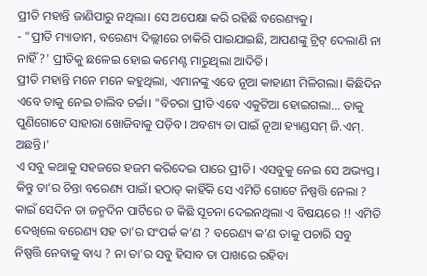ପ୍ରୀତି ମହାନ୍ତି ଜାଣିପାରୁ ନଥିଲା। ସେ ଅପେକ୍ଷା କରି ରହିଛି ବରେଣ୍ୟକୁ।
- "ପ୍ରୀତି ମ୍ୟାଡାମ, ବରେଣ୍ୟ ଦିଲ୍ଲୀରେ ଚାକିରି ପାଇଯାଇଛି, ଆପଣଙ୍କୁ ଟ୍ରିଟ୍ ଦେଲାଣି ନା ନାହିଁ ?' ପ୍ରୀତିକୁ ଛଳେଇ ହୋଇ କମେଣ୍ଟ ମାରୁଥିଲା ଆଦିତି।
ପ୍ରୀତି ମହାନ୍ତି ମନେ ମନେ କହୁଥିଲା, ଏମାନଙ୍କୁ ଏବେ ନୂଆ କାହାଣୀ ମିଳିଗଲା। କିଛିଦିନ ଏବେ ତାକୁ ନେଇ ଚାଲିବ ଚର୍ଚ୍ଚା। "ବିଚରା ପ୍ରୀତି ଏବେ ଏକୁଟିଆ ହୋଇଗଲା... ତାକୁ ପୁଣିଗୋଟେ ସାହାରା ଖୋଜିବାକୁ ପଡ଼ିବ। ଅବଶ୍ୟ ତା ପାଇଁ ନୂଆ ହ୍ୟାଣ୍ଡସମ୍ ଜି.ଏମ୍. ଅଛନ୍ତି।'
ଏ ସବୁ କଥାକୁ ସହଜରେ ହଜମ କରିଦେଇ ପାରେ ପ୍ରୀତି। ଏସବୁକୁ ନେଇ ସେ ଅଭ୍ୟସ୍ତ। କିନ୍ତୁ ତା’ର ଚିନ୍ତା ବରେଣ୍ୟ ପାଇଁ। ହଠାତ୍ କାହିଁକି ସେ ଏମିତି ଗୋଟେ ନିଷ୍ପତ୍ତି ନେଲା ? କାଇଁ ସେଦିନ ତା ଜନ୍ମଦିନ ପାର୍ଟିରେ ତ କିଛି ସୂଚନା ଦେଇନଥିଲା ଏ ବିଷୟରେ !! ଏମିତି ଦେଖିଲେ ବରେଣ୍ୟ ସହ ତା’ର ସଂପର୍କ କ’ଣ ? ବରେଣ୍ୟ କ’ଣ ତାକୁ ପଚାରି ସବୁ ନିଷ୍ପତ୍ତି ନେବାକୁ ବାଧ୍ୟ ? ନା ତା’ର ସବୁ ହିସାବ ତା ପାଖରେ ରହିବା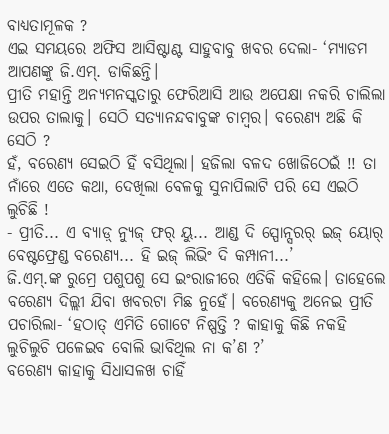ବାଧ୍ୟତାମୂଳକ ?
ଏଇ ସମୟରେ ଅଫିସ ଆସିଷ୍ଟାଣ୍ଟ ସାହୁବାବୁ ଖବର ଦେଲା- ‘ମ୍ୟାଡମ ଆପଣଙ୍କୁ ଜି.ଏମ୍. ଡାକିଛନ୍ତି।
ପ୍ରୀତି ମହାନ୍ତି ଅନ୍ୟମନସ୍କତାରୁ ଫେରିଆସି ଆଉ ଅପେକ୍ଷା ନକରି ଚାଲିଲା ଉପର ତାଲାକୁ। ସେଠି ସତ୍ୟାନନ୍ଦବାବୁଙ୍କ ଚାମ୍ୱର। ବରେଣ୍ୟ ଅଛି କି ସେଠି ?
ହଁ, ବରେଣ୍ୟ ସେଇଠି ହିଁ ବସିଥିଲା। ହଜିଲା ବଳଦ ଖୋଜିଠେଇଁ !! ତା ନାଁରେ ଏତେ କଥା, ଦେଖିଲା ବେଳକୁ ସୁନାପିଲାଟି ପରି ସେ ଏଇଠି ଲୁଚିଛି !
- ପ୍ରୀତି... ଏ ବ୍ୟାଡ଼୍ ନ୍ୟୁଜ୍ ଫର୍ ୟୁ... ଆଣ୍ଡ ଦି ସ୍ପୋନ୍ସରର୍ ଇଜ୍ ୟୋର୍ ବେଷ୍ଟଫ୍ରେଣ୍ଡ ବରେଣ୍ୟ... ହି ଇଜ୍ ଲିଭିଂ ଦି କମ୍ପାନୀ...’
ଜି.ଏମ୍.ଙ୍କ ରୁମ୍ରେ ପଶୁପଶୁ ସେ ଇଂରାଜୀରେ ଏତିକି କହିଲେ। ତାହେଲେ ବରେଣ୍ୟ ଦିଲ୍ଲୀ ଯିବା ଖବରଟା ମିଛ ନୁହେଁ। ବରେଣ୍ୟକୁ ଅନେଇ ପ୍ରୀତି ପଚାରିଲା- ‘ହଠାତ୍ ଏମିତି ଗୋଟେ ନିଷ୍ପତ୍ତି ? କାହାକୁ କିଛି ନକହି ଲୁଚିଲୁଚି ପଳେଇବ ବୋଲି ଭାବିଥିଲ ନା କ’ଣ ?’
ବରେଣ୍ୟ କାହାକୁ ସିଧାସଳଖ ଚାହିଁ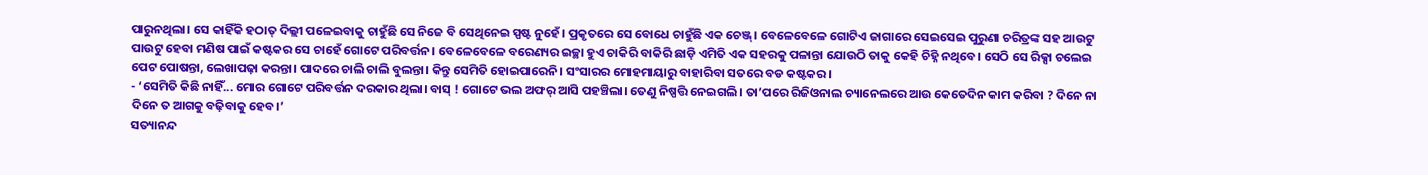ପାରୁନଥିଲା। ସେ କାହିଁକି ହଠାତ୍ ଦିଲ୍ଲୀ ପଳେଇବାକୁ ଚାହୁଁଛି ସେ ନିଜେ ବି ସେଥିନେଇ ସ୍ପଷ୍ଟ ନୁହେଁ। ପ୍ରକୃତରେ ସେ ବୋଧେ ଚାହୁଁଛି ଏକ ଚେଞ୍ଜ୍। ବେଳେବେଳେ ଗୋଟିଏ ଜାଗାରେ ସେଇସେଇ ପୁରୁଣା ଚରିତ୍ରଙ୍କ ସହ ଆଉଟୁ ପାଉଟୁ ହେବା ମଣିଷ ପାଇଁ କଷ୍ଟକର ସେ ଚାହେଁ ଗୋଟେ ପରିବର୍ତ୍ତନ। ବେଳେବେଳେ ବରେଣ୍ୟର ଇଚ୍ଛା ହୁଏ ଚାକିରି ବାକିରି ଛାଡ଼ି ଏମିତି ଏକ ସହରକୁ ପଳାନ୍ତା ଯୋଉଠି ତାକୁ କେହି ଚିହ୍ନି ନଥିବେ। ସେଠି ସେ ରିକ୍ସା ଚଲେଇ ପେଟ ପୋଷନ୍ତା, ଲେଖାପଢ଼ା କରନ୍ତା। ପାଦରେ ଚାଲି ଚାଲି ବୁଲନ୍ତା। କିନ୍ତୁ ସେମିତି ହୋଇପାରେନି। ସଂସାରର ମୋହମାୟାରୁ ବାହାରିବା ସତରେ ବଡ କଷ୍ଟକର।
- ‘ସେମିତି କିଛି ନାହିଁ... ମୋର ଗୋଟେ ପରିବର୍ତ୍ତନ ଦରକାର ଥିଲା। ବାସ୍ ! ଗୋଟେ ଭଲ ଅଫର୍ ଆସି ପହଞ୍ଚିଲା। ତେଣୁ ନିଷ୍ପତ୍ତି ନେଇଗଲି। ତା’ପରେ ରିଜିଓନାଲ ଚ୍ୟାନେଲରେ ଆଉ କେତେଦିନ କାମ କରିବା ? ଦିନେ ନା ଦିନେ ତ ଆଗକୁ ବଢ଼ିବାକୁ ହେବ।’
ସତ୍ୟାନନ୍ଦ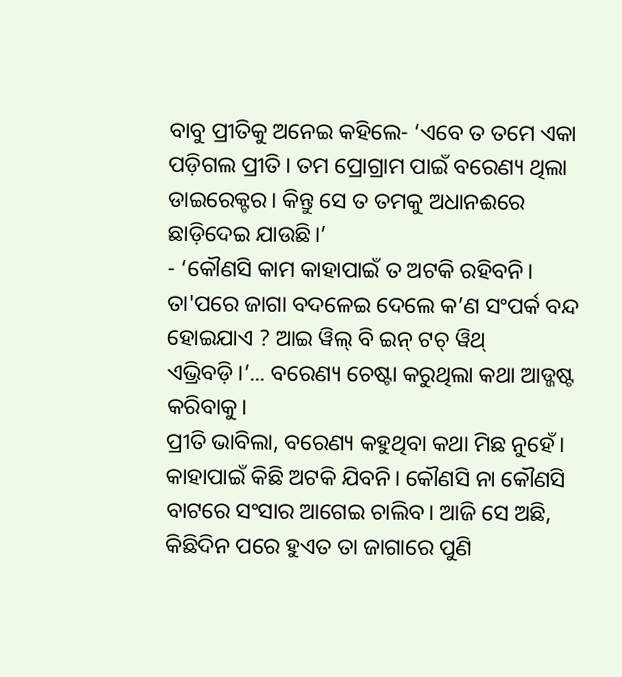ବାବୁ ପ୍ରୀତିକୁ ଅନେଇ କହିଲେ- ‘ଏବେ ତ ତମେ ଏକା ପଡ଼ିଗଲ ପ୍ରୀତି। ତମ ପ୍ରୋଗ୍ରାମ ପାଇଁ ବରେଣ୍ୟ ଥିଲା ଡାଇରେକ୍ଟର। କିନ୍ତୁ ସେ ତ ତମକୁ ଅଧାନଈରେ ଛାଡ଼ିଦେଇ ଯାଉଛି।’
- ‘କୌଣସି କାମ କାହାପାଇଁ ତ ଅଟକି ରହିବନି। ତା'ପରେ ଜାଗା ବଦଳେଇ ଦେଲେ କ’ଣ ସଂପର୍କ ବନ୍ଦ ହୋଇଯାଏ ? ଆଇ ୱିଲ୍ ବି ଇନ୍ ଟଚ୍ ୱିଥ୍ ଏଭ୍ରିବଡ଼ି।’... ବରେଣ୍ୟ ଚେଷ୍ଟା କରୁଥିଲା କଥା ଆଡ୍ଜଷ୍ଟ କରିବାକୁ।
ପ୍ରୀତି ଭାବିଲା, ବରେଣ୍ୟ କହୁଥିବା କଥା ମିଛ ନୁହେଁ। କାହାପାଇଁ କିଛି ଅଟକି ଯିବନି। କୌଣସି ନା କୌଣସି ବାଟରେ ସଂସାର ଆଗେଇ ଚାଲିବ। ଆଜି ସେ ଅଛି, କିଛିଦିନ ପରେ ହୁଏତ ତା ଜାଗାରେ ପୁଣି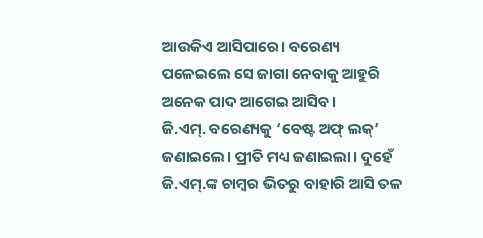ଆଉକିଏ ଆସିପାରେ। ବରେଣ୍ୟ ପଳେଇଲେ ସେ ଜାଗା ନେବାକୁ ଆହୁରି ଅନେକ ପାଦ ଆଗେଇ ଆସିବ।
ଜି.ଏମ୍. ବରେଣ୍ୟକୁ ‘ବେଷ୍ଟ ଅଫ୍ ଲକ୍’ ଜଣାଇଲେ। ପ୍ରୀତି ମଧ୍ୟ ଜଣାଇଲା। ଦୁହେଁ ଜି.ଏମ୍.ଙ୍କ ଚାମ୍ୱର ଭିତରୁ ବାହାରି ଆସି ତଳ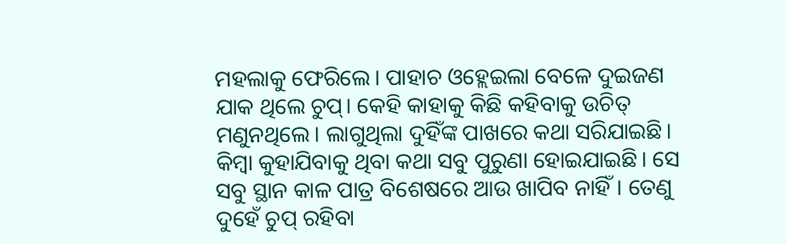ମହଲାକୁ ଫେରିଲେ। ପାହାଚ ଓହ୍ଲେଇଲା ବେଳେ ଦୁଇଜଣ ଯାକ ଥିଲେ ଚୁପ୍। କେହି କାହାକୁ କିଛି କହିବାକୁ ଉଚିତ୍ ମଣୁନଥିଲେ। ଲାଗୁଥିଲା ଦୁହିଁଙ୍କ ପାଖରେ କଥା ସରିଯାଇଛି। କିମ୍ୱା କୁହାଯିବାକୁ ଥିବା କଥା ସବୁ ପୁରୁଣା ହୋଇଯାଇଛି। ସେ ସବୁ ସ୍ଥାନ କାଳ ପାତ୍ର ବିଶେଷରେ ଆଉ ଖାପିବ ନାହିଁ। ତେଣୁ ଦୁହେଁ ଚୁପ୍ ରହିବା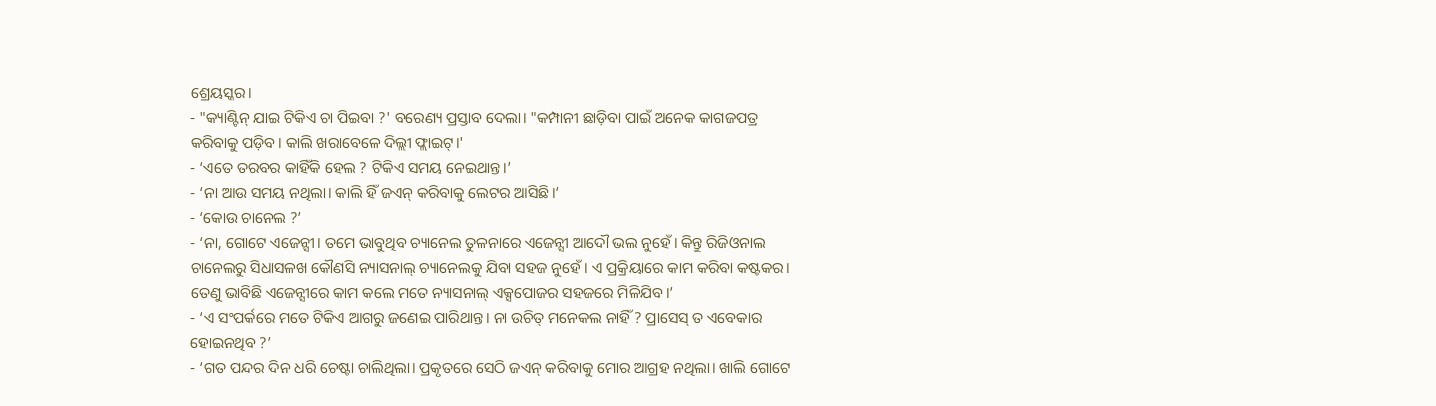ଶ୍ରେୟସ୍କର।
- "କ୍ୟାଣ୍ଟିନ୍ ଯାଇ ଟିକିଏ ଚା ପିଇବା ?' ବରେଣ୍ୟ ପ୍ରସ୍ତାବ ଦେଲା। "କମ୍ପାନୀ ଛାଡ଼ିବା ପାଇଁ ଅନେକ କାଗଜପତ୍ର କରିବାକୁ ପଡ଼ିବ। କାଲି ଖରାବେଳେ ଦିଲ୍ଲୀ ଫ୍ଲାଇଟ୍।'
- ‘ଏତେ ତରବର କାହିଁକି ହେଲ ? ଟିକିଏ ସମୟ ନେଇଥାନ୍ତ।’
- ‘ନା ଆଉ ସମୟ ନଥିଲା। କାଲି ହିଁ ଜଏନ୍ କରିବାକୁ ଲେଟର ଆସିଛି।’
- ‘କୋଉ ଚାନେଲ ?’
- ‘ନା, ଗୋଟେ ଏଜେନ୍ସୀ। ତମେ ଭାବୁଥିବ ଚ୍ୟାନେଲ ତୁଳନାରେ ଏଜେନ୍ସୀ ଆଦୌ ଭଲ ନୁହେଁ। କିନ୍ତୁ ରିଜିଓନାଲ ଚାନେଲରୁ ସିଧାସଳଖ କୌଣସି ନ୍ୟାସନାଲ୍ ଚ୍ୟାନେଲକୁ ଯିବା ସହଜ ନୁହେଁ। ଏ ପ୍ରକ୍ରିୟାରେ କାମ କରିବା କଷ୍ଟକର। ତେଣୁ ଭାବିଛି ଏଜେନ୍ସୀରେ କାମ କଲେ ମତେ ନ୍ୟାସନାଲ୍ ଏକ୍ସପୋଜର ସହଜରେ ମିଳିଯିବ।’
- ‘ଏ ସଂପର୍କରେ ମତେ ଟିକିଏ ଆଗରୁ ଜଣେଇ ପାରିଥାନ୍ତ। ନା ଉଚିତ୍ ମନେକଲ ନାହିଁ ? ପ୍ରାସେସ୍ ତ ଏବେକାର ହୋଇନଥିବ ?’
- ‘ଗତ ପନ୍ଦର ଦିନ ଧରି ଚେଷ୍ଟା ଚାଲିଥିଲା। ପ୍ରକୃତରେ ସେଠି ଜଏନ୍ କରିବାକୁ ମୋର ଆଗ୍ରହ ନଥିଲା। ଖାଲି ଗୋଟେ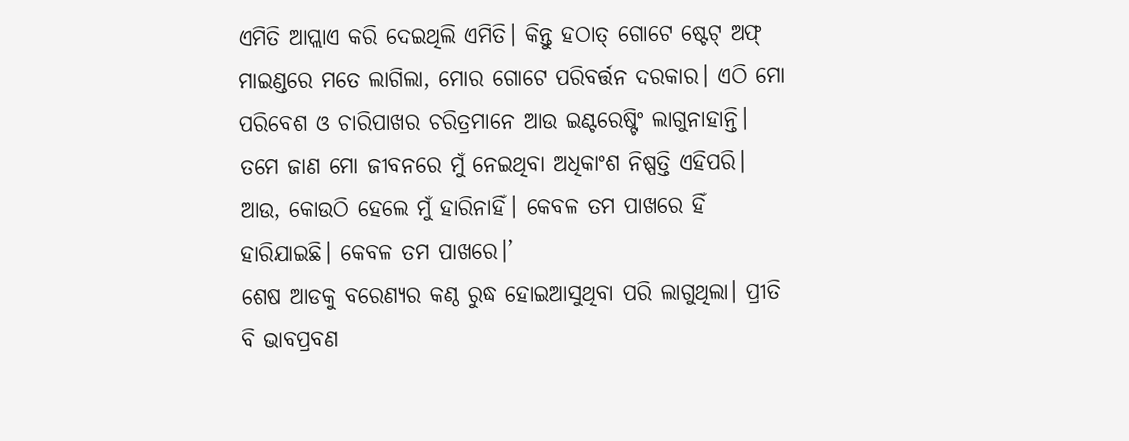ଏମିତି ଆପ୍ଲାଏ କରି ଦେଇଥିଲି ଏମିତି। କିନ୍ତୁ ହଠାତ୍ ଗୋଟେ ଷ୍ଟେଟ୍ ଅଫ୍ ମାଇଣ୍ଡରେ ମତେ ଲାଗିଲା, ମୋର ଗୋଟେ ପରିବର୍ତ୍ତନ ଦରକାର। ଏଠି ମୋ ପରିବେଶ ଓ ଚାରିପାଖର ଚରିତ୍ରମାନେ ଆଉ ଇଣ୍ଟରେଷ୍ଟିଂ ଲାଗୁନାହାନ୍ତି। ତମେ ଜାଣ ମୋ ଜୀବନରେ ମୁଁ ନେଇଥିବା ଅଧିକାଂଶ ନିଷ୍ପତ୍ତି ଏହିପରି। ଆଉ, କୋଉଠି ହେଲେ ମୁଁ ହାରିନାହିଁ। କେବଳ ତମ ପାଖରେ ହିଁ ହାରିଯାଇଛି। କେବଳ ତମ ପାଖରେ।’
ଶେଷ ଆଡକୁ ବରେଣ୍ୟର କଣ୍ଠ ରୁଦ୍ଧ ହୋଇଆସୁଥିବା ପରି ଲାଗୁଥିଲା। ପ୍ରୀତି ବି ଭାବପ୍ରବଣ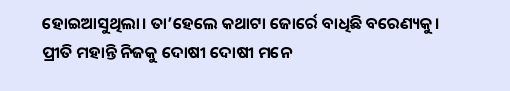ହୋଇଆସୁଥିଲା। ତା’ହେଲେ କଥାଟା ଜୋର୍ରେ ବାଧିଛି ବରେଣ୍ୟକୁ। ପ୍ରୀତି ମହାନ୍ତି ନିଜକୁ ଦୋଷୀ ଦୋଷୀ ମନେ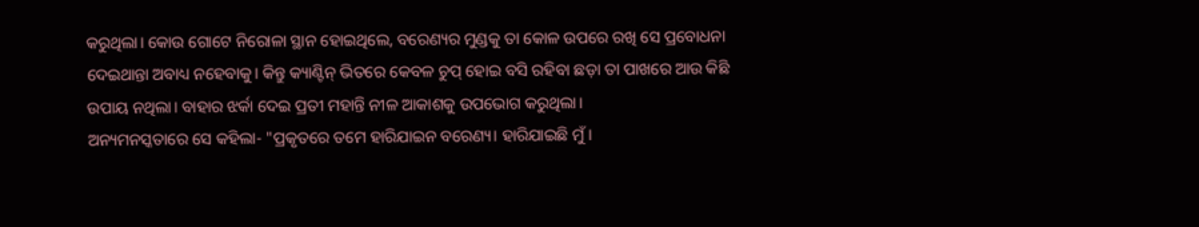କରୁଥିଲା। କୋଉ ଗୋଟେ ନିରୋଳା ସ୍ଥାନ ହୋଇଥିଲେ, ବରେଣ୍ୟର ମୁଣ୍ଡକୁ ତା କୋଳ ଉପରେ ରଖି ସେ ପ୍ରବୋଧନା ଦେଇଥାନ୍ତା ଅବାଧ୍ୟ ନହେବାକୁ। କିନ୍ତୁ କ୍ୟାଣ୍ଟିନ୍ ଭିତରେ କେବଳ ଚୁପ୍ ହୋଇ ବସି ରହିବା ଛଡ଼ା ତା ପାଖରେ ଆଉ କିଛି ଉପାୟ ନଥିଲା। ବାହାର ଝର୍କା ଦେଇ ପ୍ରତୀ ମହାନ୍ତି ନୀଳ ଆକାଶକୁ ଉପଭୋଗ କରୁଥିଲା।
ଅନ୍ୟମନସ୍କତାରେ ସେ କହିଲା- "ପ୍ରକୃତରେ ତମେ ହାରିଯାଇନ ବରେଣ୍ୟ। ହାରିଯାଇଛି ମୁଁ।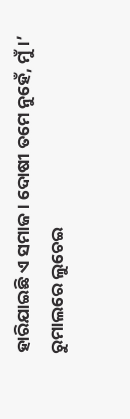ହାରିଯାଇଛି ଏ ସମାଜ। ଦୋଷୀ ତମେ ନୁହେଁ, ମୁଁ।’
ରୁମାଲରେ ଲୁଚେଇ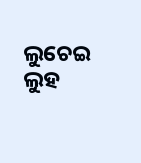ଲୁଚେଇ ଲୁହ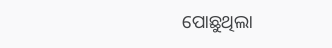ପୋଛୁଥିଲା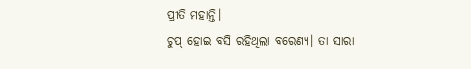ପ୍ରୀତି ମହାନ୍ତି।
ଚୁପ୍ ହୋଇ ବସି ରହିଥିଲା ବରେଣ୍ୟ। ତା ସାରା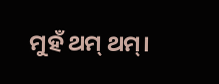ମୁହଁ ଥମ୍ ଥମ୍।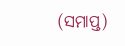(ସମାପ୍ତ)